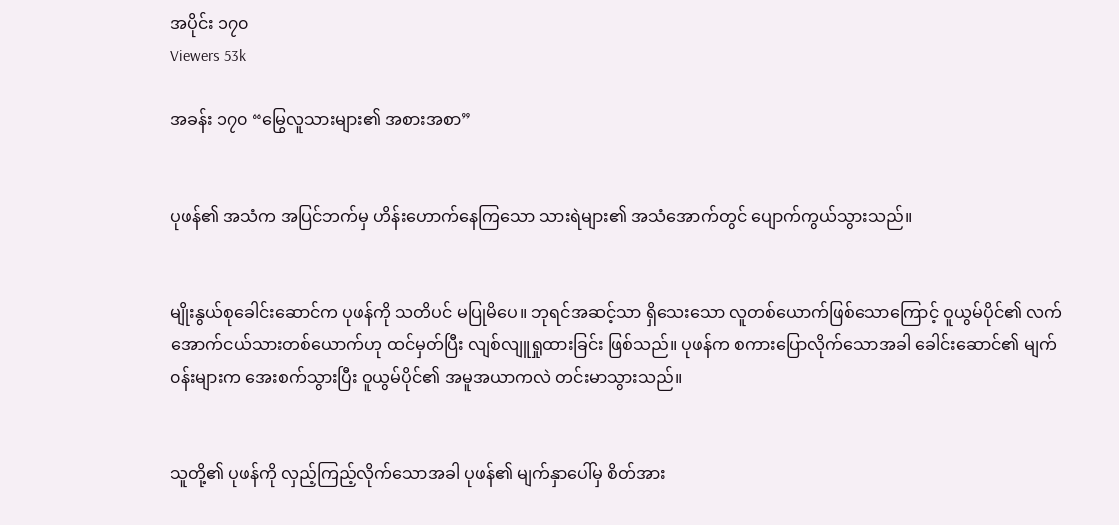အပိုင်း ၁၇၀
Viewers 53k

အခန်း ၁၇၀ “မြွေလူသားများ၏ အစားအစာ”


ပုဖန်၏ အသံက အပြင်ဘက်မှ ဟိန်းဟောက်နေကြသော သားရဲများ၏ အသံအောက်တွင် ပျောက်ကွယ်သွားသည်။


မျိုးနွယ်စုခေါင်းဆောင်က ပုဖန်ကို သတိပင် မပြုမိပေ။ ဘုရင်အဆင့်သာ ရှိသေးသော လူတစ်ယောက်ဖြစ်သောကြောင့် ဝူယွမ်ပိုင်၏ လက်အောက်ငယ်သားတစ်ယောက်ဟု ထင်မှတ်ပြီး လျစ်လျူရှုထားခြင်း ဖြစ်သည်။ ပုဖန်က စကားပြောလိုက်သောအခါ ခေါင်းဆောင်၏ မျက်၀န်းများက အေးစက်သွားပြီး ဝူယွမ်ပိုင်၏ အမူအယာကလဲ တင်းမာသွားသည်။


သူတို့၏ ပုဖန်ကို လှည့်ကြည့်လိုက်သောအခါ ပုဖန်၏ မျက်နှာပေါ်မှ စိတ်အား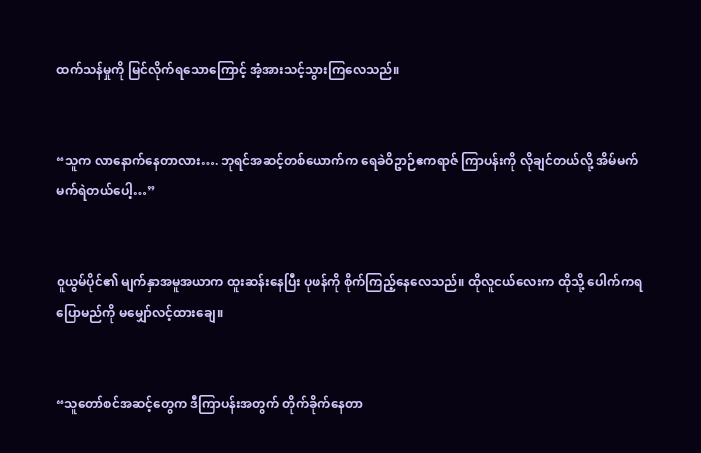ထက်သန်မှုကို မြင်လိုက်ရသောကြောင့် အံ့အားသင့်သွားကြလေသည်။


“သူက လာနောက်နေတာလား…. ဘုရင်အဆင့်တစ်ယောက်က ရေခဲဝိဥာဉ်ဧကရာဇ် ကြာပန်းကို လိုချင်တယ်လို့ အိမ်မက် မက်ရဲတယ်ပေါ့…”


၀ူယွမ်ပိုင်၏ မျက်နှာအမူအယာက ထူးဆန်းနေပြီး ပုဖန်ကို စိုက်ကြည့်နေလေသည်။ ထိုလူငယ်လေးက ထိုသို့ ပေါက်ကရပြောမည်ကို မမျှော်လင့်ထားချေ။


“သူတော်စင်အဆင့်တွေက ဒီကြာပန်းအတွက် တိုက်ခိုက်နေတာ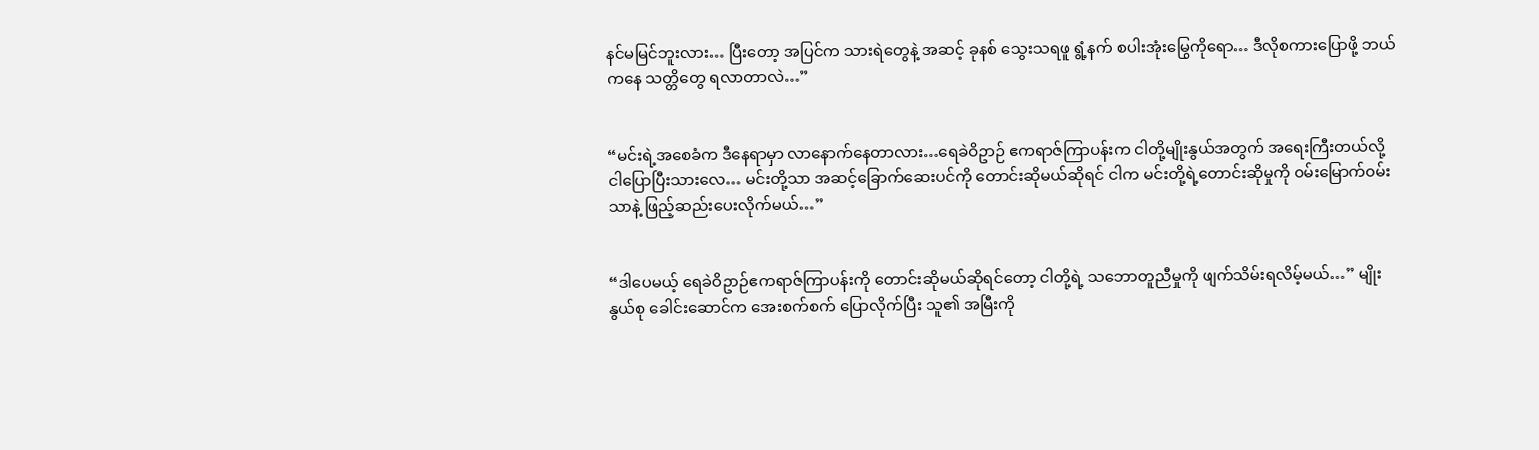နင်မမြင်ဘူးလား… ပြီးတော့ အပြင်က သားရဲတွေနဲ့ အဆင့် ခုနစ် သွေးသရဖူ ရွံ့နက် စပါးအုံးမြွေကိုရော… ဒီလိုစကားပြောဖို့ ဘယ်ကနေ သတ္တိတွေ ရလာတာလဲ…”


“မင်းရဲ့အစေခံက ဒီနေရာမှာ လာနောက်နေတာလား…ရေခဲဝိဥာဉ် ဧကရာဇ်ကြာပန်းက ငါတို့မျိုးနွယ်အတွက် အရေးကြီးတယ်လို့ ငါပြောပြီးသားလေ… မင်းတို့သာ အဆင့်ခြောက်ဆေးပင်ကို တောင်းဆိုမယ်ဆိုရင် ငါက မင်းတို့ရဲ့တောင်းဆိုမှုကို ၀မ်းမြောက်၀မ်းသာနဲ့ ဖြည့်ဆည်းပေးလိုက်မယ်…”


“ဒါပေမယ့် ရေခဲဝိဥာဉ်ဧကရာဇ်ကြာပန်းကို တောင်းဆိုမယ်ဆိုရင်တော့ ငါတို့ရဲ့ သဘောတူညီမှုကို ဖျက်သိမ်းရလိမ့်မယ်…” မျိုးနွယ်စု ခေါင်းဆောင်က အေးစက်စက် ပြောလိုက်ပြီး သူ၏ အမြီးကို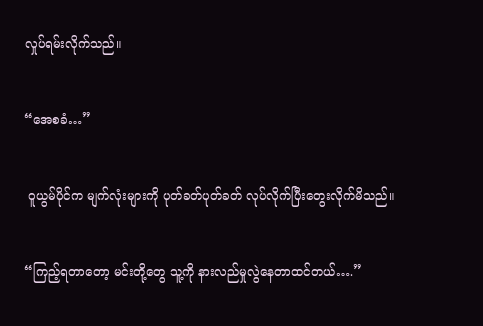လှုပ်ရမ်းလိုက်သည်။


“အေစခံ…”


 ဝူယွမ်ပိုင်က မျက်လုံးများကို ပုတ်ခတ်ပုတ်ခတ် လုပ်လိုက်ပြီးတွေးလိုက်မိသည်။


“ကြည့်ရတာတော့ မင်းတို့တွေ သူ့ကို နားလည်မှုလွဲနေတာထင်တယ်….”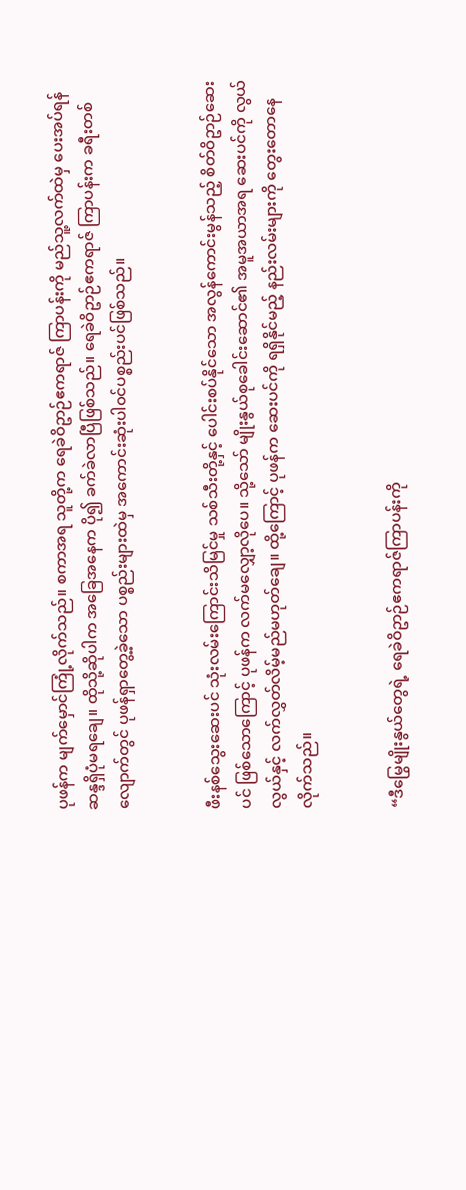ပုဖန်က မျက်မှောင်ကြုံ့လိုက်သည်။ စကာအရ သူတို့က ရေခဲဝိဥာဉ်ဧကရာဇ် ကြာပန်းကို မည်သူ့လက်ထဲမှ ပေးအပ်ရန် ဆန္ဒရှိပုံမရချေ။ ထိုသို့ဆိုပါက အခြေအနေက ပို၍ ခက်ခဲလာပြီဖြစ်သည်။ ရေခဲဝိဥာဉ်ဧကရာဇ် ကြာပန်းက ခရီးတစ်လျောက်တွင် ပုဖန်ရှာတွေ့ခဲ့သော ပစ္စည်းများထဲမှ အကောင်းဆုံးပါ၀င်ပစ္စည်းပင်ဖြစ်သည်။


ဖီးနစ်သွေးဆေးပင် သုံးလမ်းကြောင်းသိမြင်မှု သစ်သီးတို့နှင့် ပေါင်းစပ်နိုင်သော အလွန်ကောင်းမွန်သည့် စိတ်ဝိဥာဉ်ဆေးပင် ဖြစ်သောကြောင့် ပုဖန်က လက်မလျှော့လိုပေ။ သို့သော် မျိုးနွယ်စုခေါင်းဆောင်၏ အမူအယာအရ ဆေးပင်ကို လွယ်လွယ်နှင့် လက်လွှတ်လိမ့်မည်မဟုတ်ချေ။ ထို့ကြောင့် ပုဖန်က ဆေးပင်ကို ရရှိနိုင်မည့် နည်းလမ်းများကို တွေးတောနေလိုက်သည်။


“ဒီမြွေမျိုးနွယ်တွေရဲ့ ရေခဲဝိဥာဉ်ဧကရာဇ်ကြာပန်းကို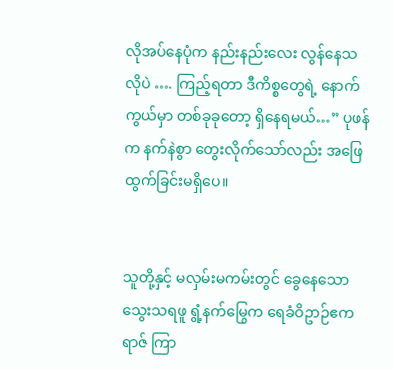လိုအပ်နေပုံက နည်းနည်းလေး လွန်နေသလိုပဲ …. ကြည့်ရတာ ဒီကိစ္စတွေရဲ့ နောက်ကွယ်မှာ တစ်ခုခုတော့ ရှိနေရမယ်…” ပုဖန်က နက်နဲစွာ တွေးလိုက်သော်လည်း အဖြေထွက်ခြင်းမရှိပေ။


သူတို့နှင့် မလှမ်းမကမ်းတွင် ခွေနေသော သွေးသရဖူ ရွံ့နက်မြွေက ရေခံဝိဥာဉ်ဧကရာဇ် ကြာ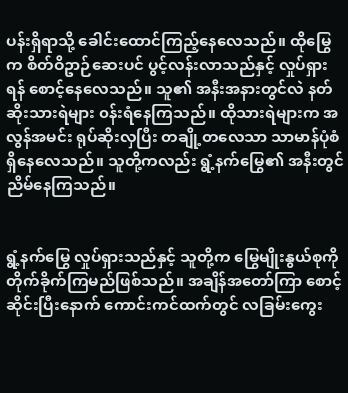ပန်းရှိရာသို့ ခေါင်းထောင်ကြည့်နေလေသည်။ ထိုမြွေက စိတ်ဝိဥာဉ်ဆေးပင် ပွင့်လန်းလာသည်နှင့် လှုပ်ရှားရန် စောင့်နေလေသည်။ သူ၏ အနီးအနားတွင်လဲ နတ်ဆိုးသားရဲများ ၀န်းရံနေကြသည်။ ထိုသားရဲများက အလွန်အမင်း ရုပ်ဆိုးလှပြီး တချို့တလေသာ သာမာန်ပုံစံ ရှိနေလေသည်။ သူတို့ကလည်း ရွံ့နက်မြွေ၏ အနီးတွင် ညိမ်နေကြသည်။


ရွံ့နက်မြွေ လှုပ်ရှားသည်နှင့် သူတို့က မြွေမျိုးနွယ်စုကို တိုက်ခိုက်ကြမည်ဖြစ်သည်။ အချိန်အတော်ကြာ စောင့်ဆိုင်းပြီးနောက် ကောင်းကင်ထက်တွင် လခြမ်းကွေး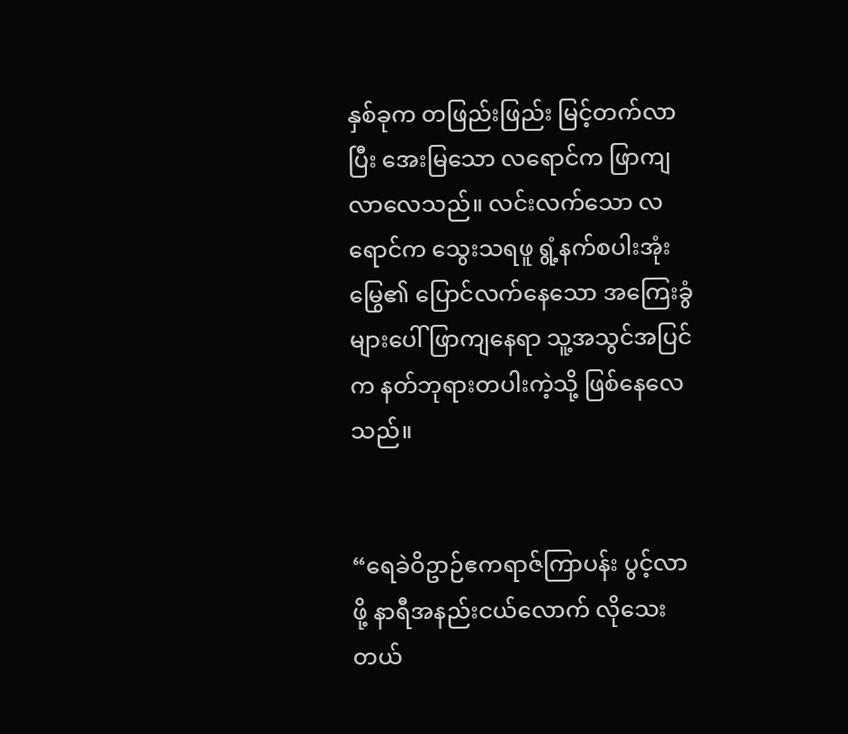နှစ်ခုက တဖြည်းဖြည်း မြင့်တက်လာပြီး အေးမြသော လရောင်က ဖြာကျလာလေသည်။ လင်းလက်သော လရောင်က သွေးသရဖူ ရွံ့နက်စပါးအုံးမြွေ၏ ပြောင်လက်နေသော အကြေးခွံများပေါ် ဖြာကျနေရာ သူ့အသွင်အပြင်က နတ်ဘုရားတပါးကဲ့သို့ ဖြစ်နေလေသည်။


“ရေခဲဝိဥာဉ်ဧကရာဇ်ကြာပန်း ပွင့်လာဖို့ နာရီအနည်းငယ်လောက် လိုသေးတယ်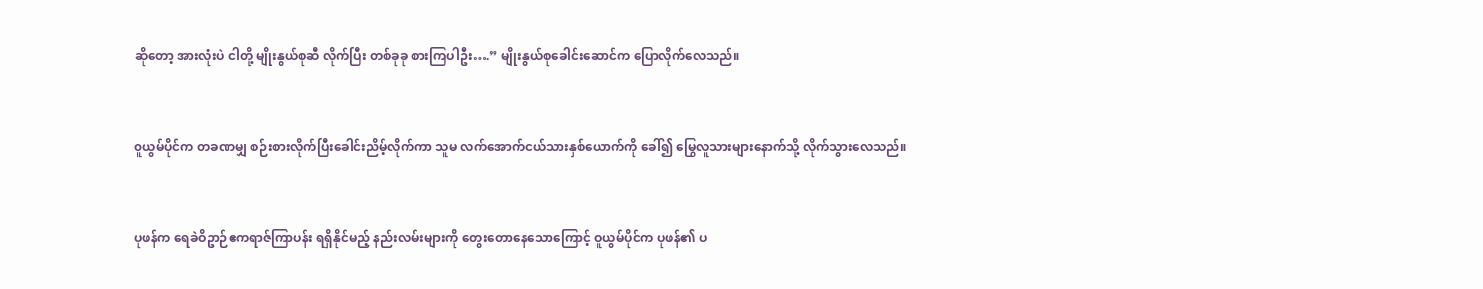ဆိုတော့ အားလုံးပဲ ငါတို့ မျိုးနွယ်စုဆီ လိုက်ပြီး တစ်ခုခု စားကြပါဦး….” မျိုးနွယ်စုခေါင်းဆောင်က ပြောလိုက်လေသည်။


၀ူယွမ်ပိုင်က တခဏမျှ စဉ်းစားလိုက်ပြီးခေါင်းညိမ့်လိုက်ကာ သူမ လက်အောက်ငယ်သားနှစ်ယောက်ကို ခေါ်၍ မြွေလူသားများနောက်သို့ လိုက်သွားလေသည်။


ပုဖန်က ရေခဲဝိဥာဉ်ဧကရာဇ်ကြာပန်း ရရှိနိုင်မည့် နည်းလမ်းများကို တွေးတောနေသောကြောင့် ဝူယွမ်ပိုင်က ပုဖန်၏ ပ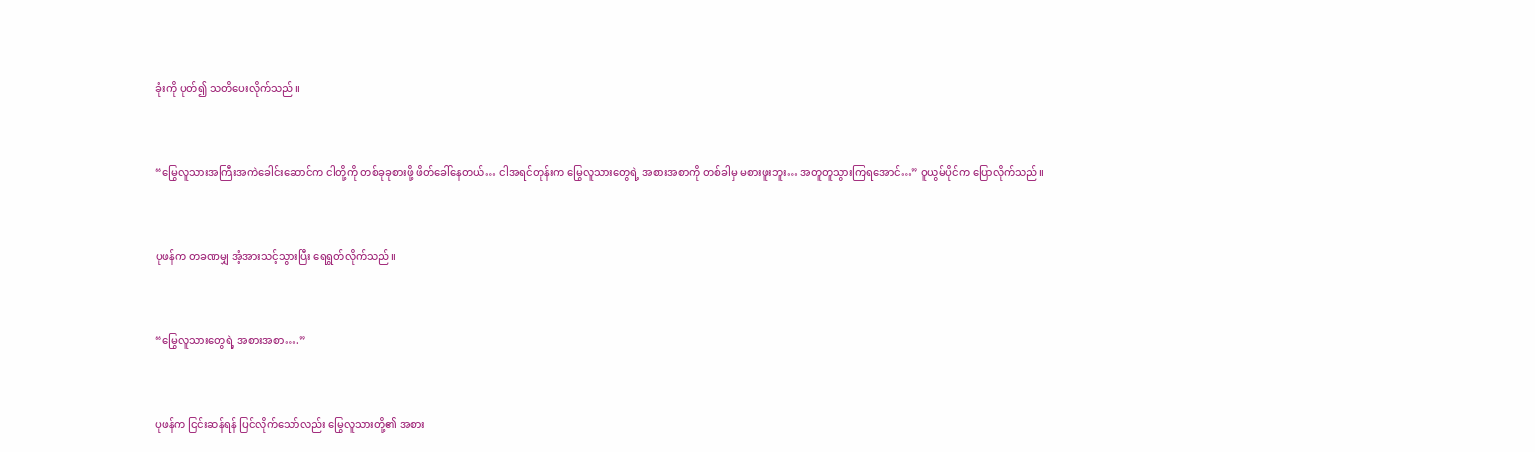ခုံးကို ပုတ်၍ သတိပေးလိုက်သည်။


“မြွေလူသားအကြီးအကဲခေါင်းဆောင်က ငါတို့ကို တစ်ခုခုစားဖို့ ဖိတ်ခေါ်နေတယ်… ငါအရင်တုန်းက မြွေလူသားတွေရဲ့ အစားအစာကို တစ်ခါမှ မစားဖူးဘူး… အတူတူသွားကြရအောင်…” ဝူယွမ်ပိုင်က ပြောလိုက်သည်။


ပုဖန်က တခဏမျှ အံ့အားသင့်သွားပြီး ရေရွတ်လိုက်သည်။


“မြွေလူသားတွေရဲ့ အစားအစာ….”


ပုဖန်က ငြင်းဆန်ရန် ပြင်လိုက်သော်လည်း မြွေလူသားတို့၏ အစား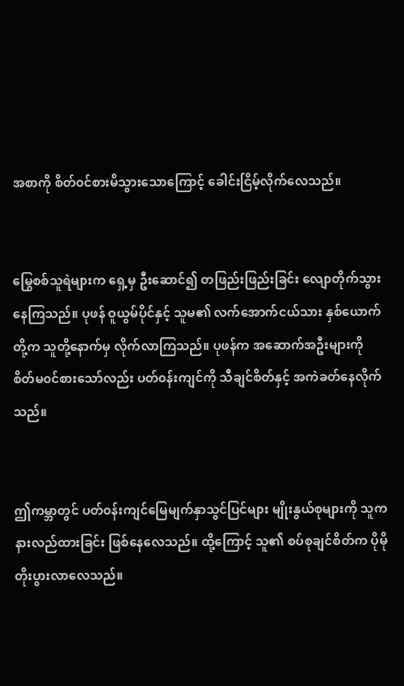အစာကို စိတ်၀င်စားမိသွားသောကြောင့် ခေါင်းငြိမ့်လိုက်လေသည်။


မြွေစစ်သူရဲများက ရှေ့မှ ဦးဆောင်၍ တဖြည်းဖြည်းခြင်း လျောတိုက်သွားနေကြသည်။ ပုဖန် ဝူယွမ်ပိုင်နှင့် သူမ၏ လက်အောက်ငယ်သား နှစ်ယောက်တို့က သူတို့နောက်မှ လိုက်လာကြသည်။ ပုဖန်က အဆောက်အဦးများကို စိတ်မ၀င်စားသော်လည်း ပတ်၀န်းကျင်ကို သီချင်စိတ်နှင့် အကဲခတ်နေလိုက်သည်။


ဤကမ္ဘာတွင် ပတ်၀န်းကျင်မြေမျက်နှာသွင်ပြင်များ မျိုးနွယ်စုများကို သူက နားလည်ထားခြင်း ဖြစ်နေလေသည်။ ထို့ကြောင့် သူ၏ စပ်စုချင်စိတ်က ပိုမိုတိုးပွားလာလေသည်။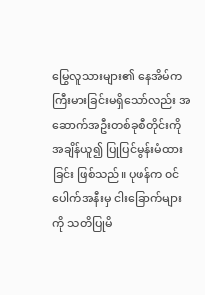မြွေလူသားများ၏ နေအိမ်က ကြီးမားခြင်းမရှိသော်လည်း အဆောက်အဦးတစ်ခုစီတိုင်းကို အချိန်ယူ၍ ပြုပြင်မွန်းမံထားခြင်း ဖြစ်သည်။ ပုဖန်က ၀င်ပေါက်အနီးမှ ငါးခြောက်များကို သတိပြုမိ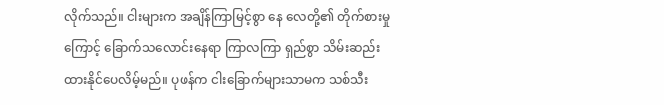လိုက်သည်။ ငါးများက အချိန်ကြာမြင့်စွာ နေ လေတို့၏ တိုက်စားမှုကြောင့် ခြောက်သလောင်းနေရာ ကြာလကြာ ရှည်စွာ သိမ်းဆည်းထားနိုင်ပေလိမ့်မည်။ ပုဖန်က ငါးခြောက်များသာမက သစ်သီး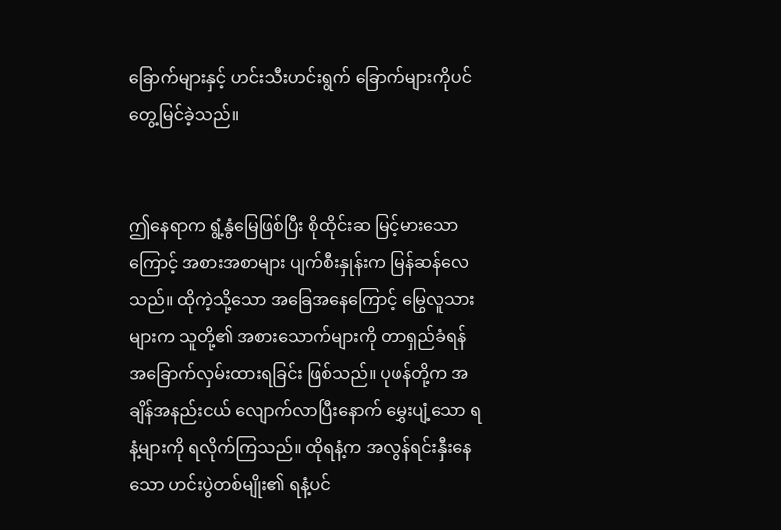ခြောက်များနှင့် ဟင်းသီးဟင်းရွက် ခြောက်များကိုပင် တွေ့မြင်ခဲ့သည်။


ဤနေရာက ရွံ့နွံမြေဖြစ်ပြီး စိုထိုင်းဆ မြင့်မားသောကြောင့် အစားအစာများ ပျက်စီးနှုန်းက မြန်ဆန်လေသည်။ ထိုကဲ့သို့သော အခြေအနေကြောင့် မြွေလူသားများက သူတို့၏ အစားသောက်များကို တာရှည်ခံရန် အခြောက်လှမ်းထားရခြင်း ဖြစ်သည်။ ပုဖန်တို့က အချိန်အနည်းငယ် လျောက်လာပြီးနောက် မွှေးပျံ့သော ရနံ့များကို ရလိုက်ကြသည်။ ထိုရနံ့က အလွန်ရင်းနှီးနေသော ဟင်းပွဲတစ်မျိုး၏ ရနံ့ပင်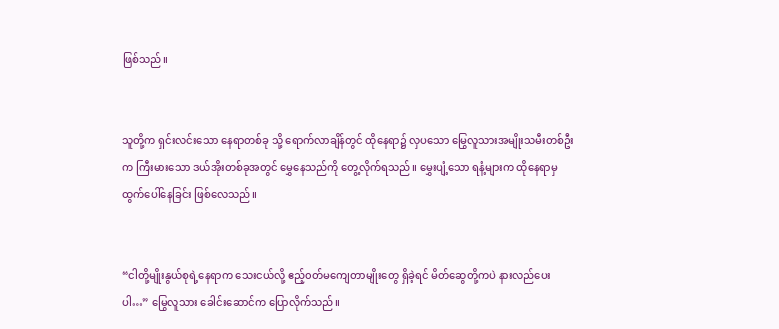ဖြစ်သည်။


သူတို့က ရှင်းလင်းသော နေရာတစ်ခု သို့ ရောက်လာချိန်တွင် ထိုနေရာ၌ လှပသော မြွေလူသားအမျိုးသမီးတစ်ဦးက ကြီးမားသော ဒယ်အိုးတစ်ခုအတွင် မွှေနေသည်ကို တွေ့လိုက်ရသည်။ မွှေးပျံ့သော ရနံ့များက ထိုနေရာမှ ထွက်ပေါ်နေခြင်း ဖြစ်လေသည်။


“ငါတို့မျိုးနွယ်စုရဲ့နေရာက သေးငယ်လို့ ဧည့်၀တ်မကျေတာမျိုးတွေ ရှိခဲ့ရင် မိတ်ဆွေတို့ကပဲ နားလည်ပေးပါ…” မြွေလူသား ခေါင်းဆောင်က ပြောလိုက်သည်။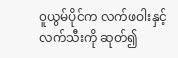၀ူယွမ်ပိုင်က လက်ဖဝါးနှင့် လက်သီးကို ဆုတ်၍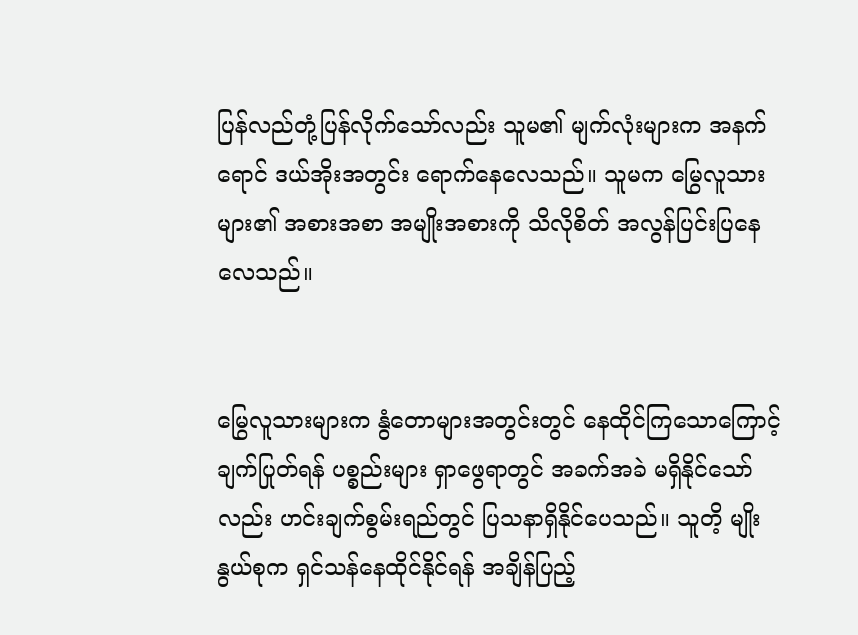ပြန်လည်တုံ့ပြန်လိုက်သော်လည်း သူမ၏ မျက်လုံးများက အနက်ရောင် ဒယ်အိုးအတွင်း ရောက်နေလေသည်။ သူမက မြွေလူသားများ၏ အစားအစာ အမျိုးအစားကို သိလိုစိတ် အလွန်ပြင်းပြနေလေသည်။


မြွေလူသားများက နွံတောများအတွင်းတွင် နေထိုင်ကြသောကြောင့် ချက်ပြုတ်ရန် ပစ္စည်းများ ရှာဖွေရာတွင် အခက်အခဲ မရှိနိုင်သော်လည်း ဟင်းချက်စွမ်းရည်တွင် ပြသနာရှိနိုင်ပေသည်။ သူတိ့ မျိုးနွယ်စုက ရှင်သန်နေထိုင်နိုင်ရန် အချိန်ပြည့်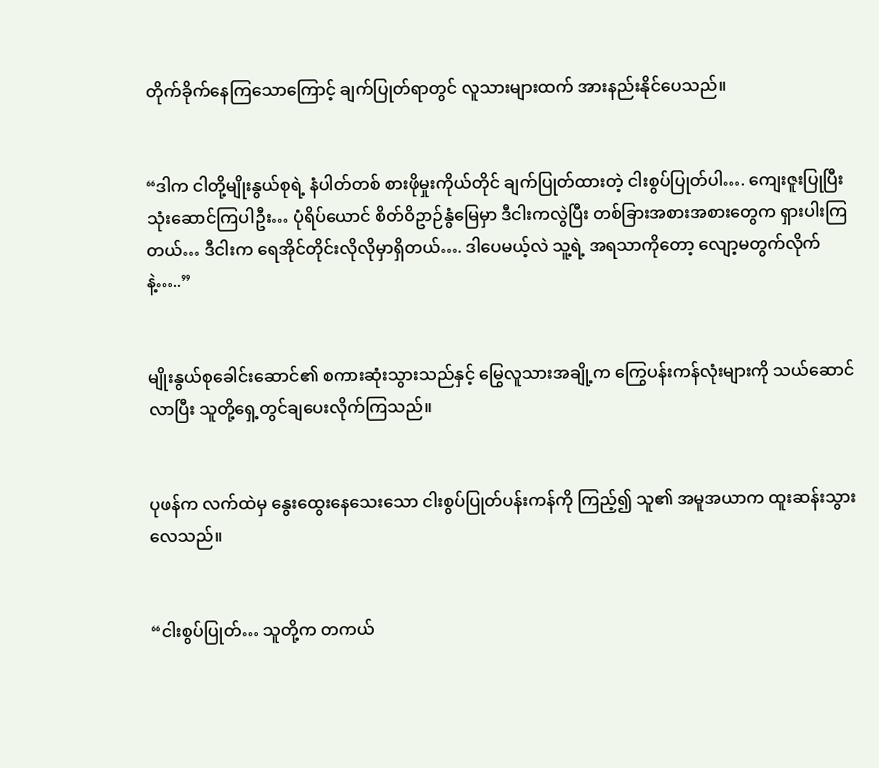တိုက်ခိုက်နေကြသောကြောင့် ချက်ပြုတ်ရာတွင် လူသားများထက် အားနည်းနိုင်ပေသည်။


“ဒါက ငါတို့မျိုးနွယ်စုရဲ့ နံပါတ်တစ် စားဖိုမှုးကိုယ်တိုင် ချက်ပြုတ်ထားတဲ့ ငါးစွပ်ပြုတ်ပါ…. ကျေးဇူးပြုပြီး သုံးဆောင်ကြပါဦး… ပုံရိပ်ယောင် စိတ်ဝိဥာဉ်နွံမြေမှာ ဒီငါးကလွဲပြီး တစ်ခြားအစားအစားတွေက ရှားပါးကြတယ်… ဒီငါးက ရေအိုင်တိုင်းလိုလိုမှာရှိတယ်…. ဒါပေမယ့်လဲ သူ့ရဲ့ အရသာကိုတော့ လျော့မတွက်လိုက်နဲ့…..”


မျိုးနွယ်စုခေါင်းဆောင်၏ စကားဆုံးသွားသည်နှင့် မြွေလူသားအချို့က ကြွေပန်းကန်လုံးများကို သယ်ဆောင်လာပြီး သူတို့ရှေ့တွင်ချပေးလိုက်ကြသည်။


ပုဖန်က လက်ထဲမှ နွေးထွေးနေသေးသော ငါးစွပ်ပြုတ်ပန်းကန်ကို ကြည့်၍ သူ၏ အမူအယာက ထူးဆန်းသွားလေသည်။


“ငါးစွပ်ပြုတ်… သူတို့က တကယ်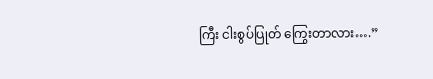ကြီး ငါးစွပ်ပြုတ် ကြွေးတာလား….”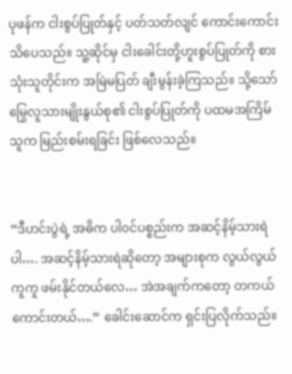ပုဖန်က ငါးစွပ်ပြုတ်နှင့် ပတ်သတ်လျင် ကောင်းကောင်းသိပေသည်။ သူ့ဆိုင်မှ ငါးခေါင်းတို့ဟူးစွပ်ပြုတ်ကို စားသုံးသူတိုင်းက အမြဲမပြတ် ချီးမွန်းခဲ့ကြသည်။ သို့သော် မြွေလူသားမျိုးနွယ်စု၏ ငါးစွပ်ပြုတ်ကို ပထမအကြိမ် သူက မြည်းစမ်းရခြင်း ဖြစ်လေသည်။


“ဒီဟင်းပွဲရဲ့ အဓိက ပါ၀င်ပစ္စည်းက အဆင့်နိမ့်သားရဲပါ…. အဆင့်နိမ့်သားရဲဆိုတော့ အများစုက လွယ်လွယ်ကူကူ ဖမ်းနိုင်တယ်လေ… အဲအချက်ကတော့ တကယ်ကောင်းတယ်….” ခေါင်းဆောင်က ရှင်းပြလိုက်သည်။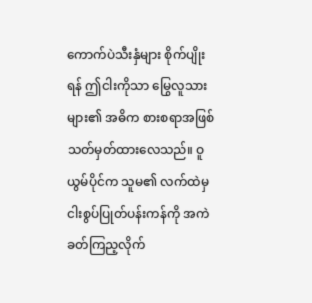ကောက်ပဲသီးနှံများ စိုက်ပျိုးရန် ဤငါးကိုသာ မြွေလူသားများ၏ အဓိက စားစရာအဖြစ် သတ်မှတ်ထားလေသည်။ ဝူယွမ်ပိုင်က သူမ၏ လက်ထဲမှ ငါးစွပ်ပြုတ်ပန်းကန်ကို အကဲခတ်ကြည့လိုက်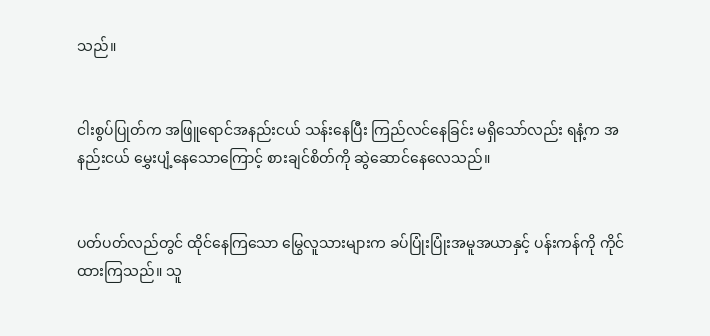သည်။


ငါးစွပ်ပြုတ်က အဖြူရောင်အနည်းငယ် သန်းနေပြီး ကြည်လင်နေခြင်း မရှိသော်လည်း ရနံ့က အနည်းငယ် မွှေးပျံ့နေသောကြောင့် စားချင်စိတ်ကို ဆွဲဆောင်နေလေသည်။


ပတ်ပတ်လည်တွင် ထိုင်နေကြသော မြွေလူသားများက ခပ်ပြုံးပြုံးအမူအယာနှင့် ပန်းကန်ကို ကိုင်ထားကြသည်။ သူ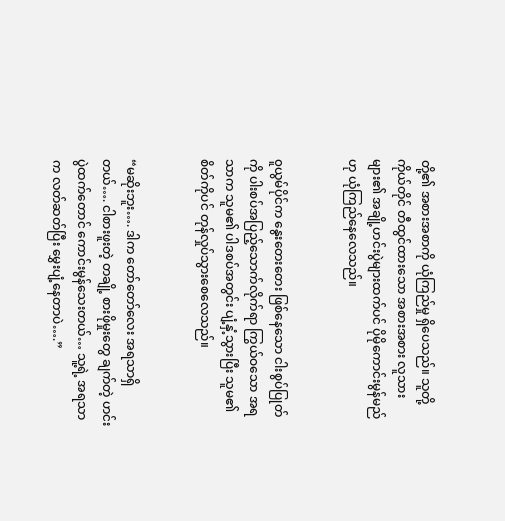တို့၏ အစားအစာကို ယုံကြည်မှု ရှိပေသည်။ သူတို့ကိုယ်တိုင် တီထွင်ထားသော အစားအစား လူသားများ၏ အချို့ဟင်းပွဲများထက်ပင် ပိုမိုကောင်းမွန်မည်ဟု ယုံကြည်နေလေသည်။


၀ူယွမ်ပိုင်က နွေးတေးတေး ဖြစ်နေသော ငါးစွပ်ပြုတ်ကို ပါးစပ်အပြည့်သောက်လိုက်ရာ ကြွယ်ဝသော အရသာက သူမ၏ ပါဒစပ်အတွင်း ပျံ့နှံ့သွားပြီး သူမ၏ စိတ်ကိုပင် တုန်လှုပ်သွားစေလေသည်။


“မဆိုးဘူး…. ဒါက တော်တော်လေး အရသာရှိတယ်…. ငါစားဖူးတဲ့ တချို့ စားဖိုမှုးတွေ ချက်တဲ့ ဟင်းပွဲထက်တောင် ကောင်းမွန်သေးတယ်… သူ့ရဲ့ အရသာက လတ်ဆတ်ပြီး မွှေးပျံ့နေတာပဲ….”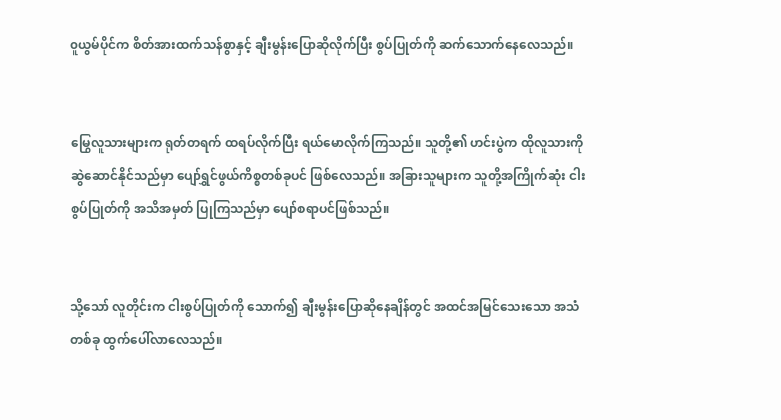၀ူယွမ်ပိုင်က စိတ်အားထက်သန်စွာနှင့် ချီးမွန်းပြောဆိုလိုက်ပြီး စွပ်ပြုတ်ကို ဆက်သောက်နေလေသည်။


မြွေလူသားများက ရုတ်တရက် ထရပ်လိုက်ပြီး ရယ်မောလိုက်ကြသည်။ သူတို့၏ ဟင်းပွဲက ထိုလူသားကို ဆွဲဆောင်နိုင်သည်မှာ ပျော်ရွှင်ဖွယ်ကိစ္စတစ်ခုပင် ဖြစ်လေသည်။ အခြားသူများက သူတို့အကြိုက်ဆုံး ငါးစွပ်ပြုတ်ကို အသိအမှတ် ပြုကြသည်မှာ ပျော်စရာပင်ဖြစ်သည်။


သို့သော် လူတိုင်းက ငါးစွပ်ပြုတ်ကို သောက်၍ ချီးမွန်းပြောဆိုနေချိန်တွင် အထင်အမြင်သေးသော အသံတစ်ခု ထွက်ပေါ်လာလေသည်။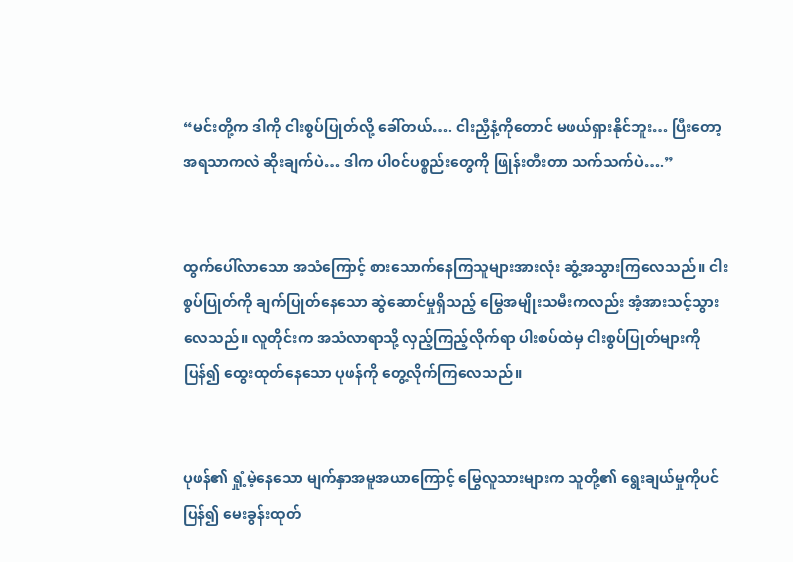“မင်းတို့က ဒါကို ငါးစွပ်ပြုတ်လို့ ခေါ်တယ်…. ငါးညှီနံ့ကိုတောင် မဖယ်ရှားနိုင်ဘူး… ပြီးတော့ အရသာကလဲ ဆိုးချက်ပဲ… ဒါက ပါ၀င်ပစ္စည်းတွေကို ဖြုန်းတီးတာ သက်သက်ပဲ….”


ထွက်ပေါ်လာသော အသံကြောင့် စားသောက်နေကြသူများအားလုံး ဆွံ့အသွားကြလေသည်။ ငါးစွပ်ပြုတ်ကို ချက်ပြုတ်နေသော ဆွဲဆောင်မှုရှိသည့် မြွေအမျိုးသမီးကလည်း အံ့အားသင့်သွားလေသည်။ လူတိုင်းက အသံလာရာသို့ လှည့်ကြည့်လိုက်ရာ ပါးစပ်ထဲမှ ငါးစွပ်ပြုတ်များကို ပြန်၍ ထွေးထုတ်နေသော ပုဖန်ကို တွေ့လိုက်ကြလေသည်။


ပုဖန်၏ ရှုံ့မဲ့နေသော မျက်နှာအမူအယာကြောင့် မြွေလူသားများက သူတို့၏ ရွေးချယ်မှုကိုပင် ပြန်၍ မေးခွန်းထုတ်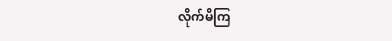လိုက်မိကြ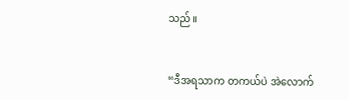သည်။


“ဒီအရသာက တကယ်ပဲ အဲလောက်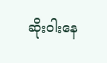ဆိုးဝါးနေ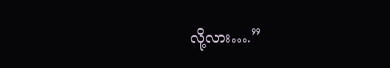လို့လား….”